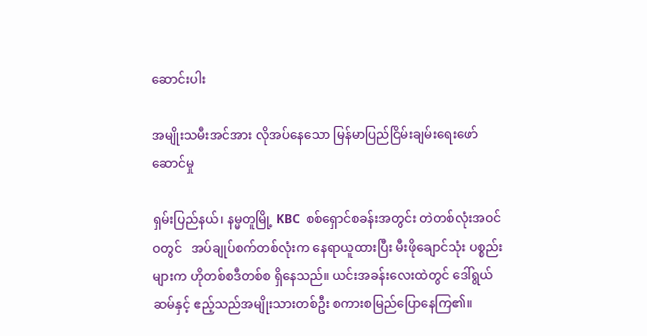ဆောင်းပါး

အမျိုးသမီးအင်အား လိုအပ်နေသော မြန်မာပြည်ငြိမ်းချမ်းရေးဖော်ဆောင်မှု

ရှမ်းပြည်နယ်၊ နမ္မတူမြို့ KBC  စစ်ရှောင်စခန်းအတွင်း တဲတစ်လုံးအဝင်ဝတွင်   အပ်ချုပ်စက်တစ်လုံးက နေရာယူထားပြီး မီးဖိုချောင်သုံး ပစ္စည်းများက ဟိုတစ်စဒီတစ်စ ရှိနေသည်။ ယင်းအခန်းလေးထဲတွင် ဒေါ်ရွယ်ဆမ်နှင့် ဧည့်သည်အမျိုးသားတစ်ဦး စကားစမြည်ပြောနေကြ၏။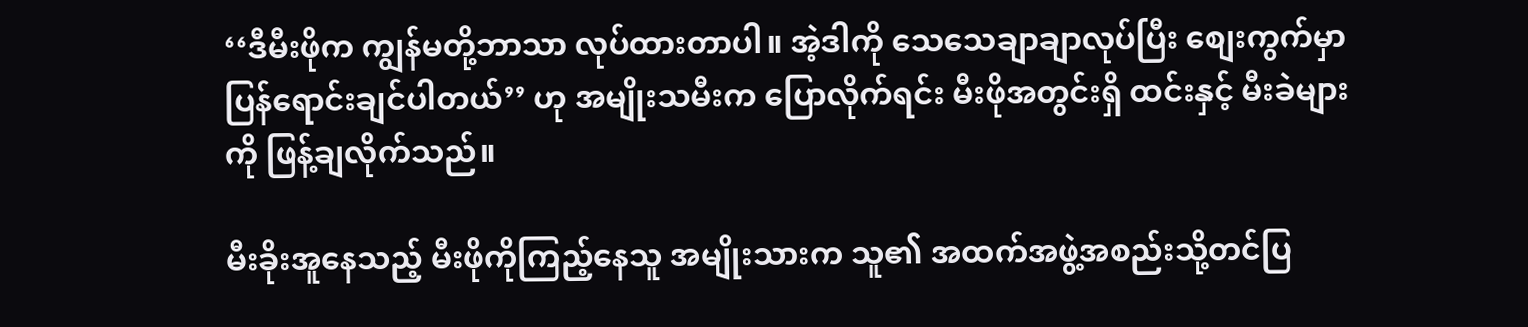‘‘ဒီမီးဖိုက ကျွန်မတို့ဘာသာ လုပ်ထားတာပါ။ အဲ့ဒါကို သေသေချာချာလုပ်ပြီး စျေးကွက်မှာ ပြန်ရောင်းချင်ပါတယ်’’ ဟု အမျိုးသမီးက ပြောလိုက်ရင်း မီးဖိုအတွင်းရှိ ထင်းနှင့် မီးခဲများကို ဖြန့်ချလိုက်သည်။

မီးခိုးအူနေသည့် မီးဖိုကိုကြည့်နေသူ အမျိုးသားက သူ၏ အထက်အဖွဲ့အစည်းသို့တင်ပြ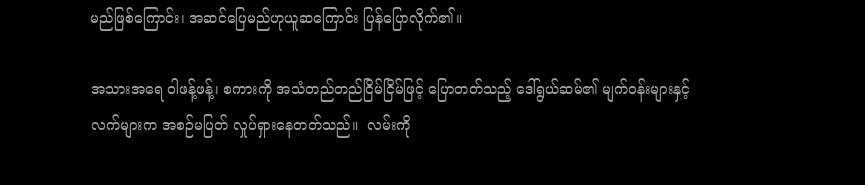မည်ဖြစ်ကြောင်း၊ အဆင်ပြေမည်ဟုယူဆကြောင်း ပြန်ပြောလိုက်၏။

အသားအရေ ဝါဖန့်ဖန့်၊ စကားကို အသံတည်တည်ငြိမ်ငြိမ်ဖြင့် ပြောတတ်သည့် ဒေါ်ရွယ်ဆမ်၏ မျက်ဝန်းများနှင့် လက်များက အစဉ်မပြတ် လှုပ်ရှားနေတတ်သည်။  လမ်းကို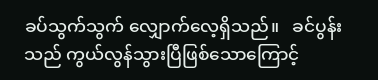ခပ်သွက်သွက် လျှောက်လေ့ရှိသည်။   ခင်ပွန်းသည် ကွယ်လွန်သွားပြီဖြစ်သောကြောင့်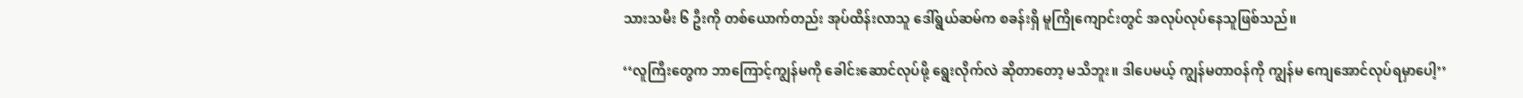သားသမီး ၆ ဦးကို တစ်ယောက်တည်း အုပ်ထိန်းလာသူ ဒေါ်ရွယ်ဆမ်က စခန်းရှိ မူကြိုကျောင်းတွင် အလုပ်လုပ်နေသူဖြစ်သည်။

‘‘လူကြီးတွေက ဘာကြောင့်ကျွန်မကို ခေါင်းဆောင်လုပ်ဖို့ ရွေးလိုက်လဲ ဆိုတာတော့ မသိဘူး။ ဒါပေမယ့် ကျွန်မတာဝန်ကို ကျွန်မ ကျေအောင်လုပ်ရမှာပေါ့’’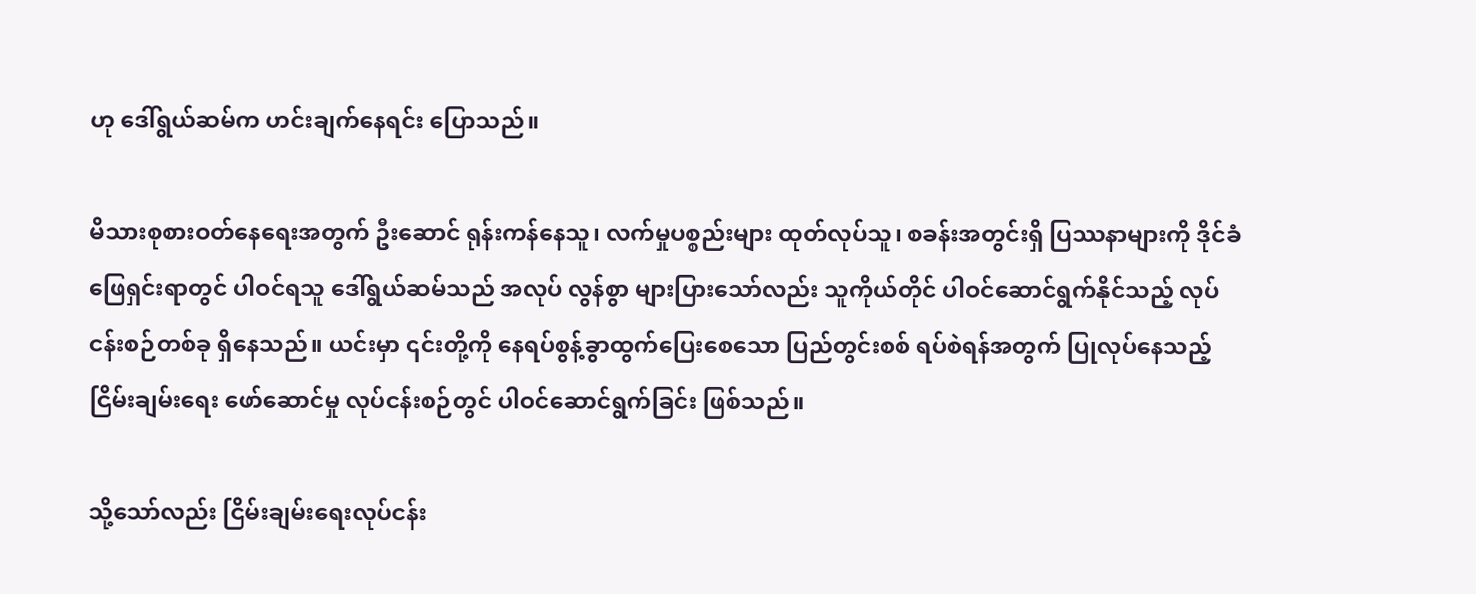ဟု ဒေါ်ရွယ်ဆမ်က ဟင်းချက်နေရင်း ပြောသည်။

မိသားစုစားဝတ်နေရေးအတွက် ဦးဆောင် ရုန်းကန်နေသူ၊ လက်မှုပစ္စည်းများ ထုတ်လုပ်သူ၊ စခန်းအတွင်းရှိ ပြဿနာများကို ဒိုင်ခံဖြေရှင်းရာတွင် ပါဝင်ရသူ ဒေါ်ရွယ်ဆမ်သည် အလုပ် လွန်စွာ များပြားသော်လည်း သူကိုယ်တိုင် ပါဝင်ဆောင်ရွက်နိုင်သည့် လုပ်ငန်းစဉ်တစ်ခု ရှိနေသည်။ ယင်းမှာ ၎င်းတို့ကို နေရပ်စွန့်ခွာထွက်ပြေးစေသော ပြည်တွင်းစစ် ရပ်စဲရန်အတွက် ပြုလုပ်နေသည့် ငြိမ်းချမ်းရေး ဖော်ဆောင်မှု လုပ်ငန်းစဉ်တွင် ပါဝင်ဆောင်ရွက်ခြင်း ဖြစ်သည်။

သို့သော်လည်း ငြိမ်းချမ်းရေးလုပ်ငန်း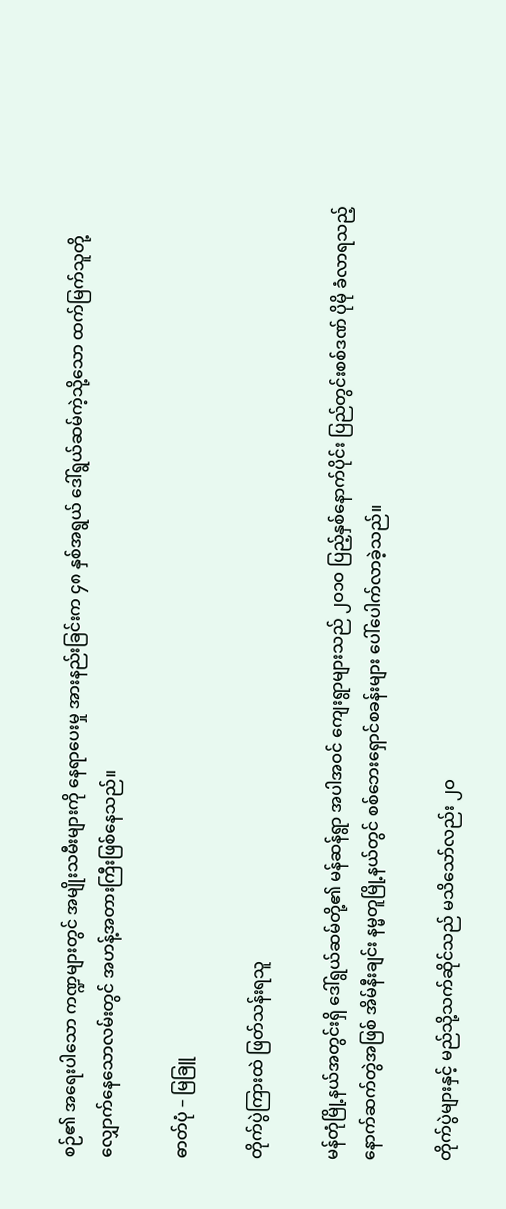စဉ်၏ အရေးပါသော ကဏ္ဍများတွင် အမျိုးသမီးများကို နေရာပေးမှု အားနည်းခြင်းက ၄၈ နှစ်အရွယ် ဒေါ်ရွယ်ဆမ်ကဲ့သို့သော ထက်မြက်သူတို့လျှောက်နေသောလမ်းတွင် အဟန့်အတားကြီးဖြစ်နေသည်။

ဓာတ်ပုံ – မြခြူ

တိုက်ပွဲကြားထဲ ဖြတ်သန်းရသူ

မန်တုံမြို့နယ်အတွင်းရှိ ဒေါ်ရွယ်ဆမ်တို့၏ မန်ဆန်ရွာ အပါအဝင် ကျေးရွာများသည် ၂ဝ၁ဝ ပြည့်နှစ်နောက်ပိုင်း ပြည်တွင်းစစ်ဒဏ် ပိုမို ခံလာရသည့် နောက်ဆက်တွဲအဖြစ် အိမ်နီးချင်း နမ္မတူမြို့နယ်တွင် စစ်ဘေးရှောင်စခန်းများ ပေါ်ပေါက်လာခဲ့သည်။

တိုက်ပွဲများနှင့် မည်သို့သက်ဆိုင်သည် မသိသော်လည်း ၂ဝ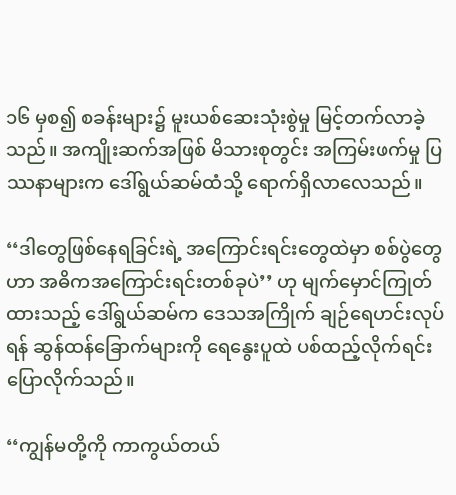၁၆ မှစ၍ စခန်းများ၌ မူးယစ်ဆေးသုံးစွဲမှု မြင့်တက်လာခဲ့သည်။ အကျိုးဆက်အဖြစ် မိသားစုတွင်း အကြမ်းဖက်မှု ပြဿနာများက ဒေါ်ရွယ်ဆမ်ထံသို့ ရောက်ရှိလာလေသည်။

‘‘ဒါတွေဖြစ်နေရခြင်းရဲ့ အကြောင်းရင်းတွေထဲမှာ စစ်ပွဲတွေဟာ အဓိကအကြောင်းရင်းတစ်ခုပဲ’’ ဟု မျက်မှောင်ကြုတ်ထားသည့် ဒေါ်ရွယ်ဆမ်က ဒေသအကြိုက် ချဉ်ရေဟင်းလုပ်ရန် ဆွန်ထန်ခြောက်များကို ရေနွေးပူထဲ ပစ်ထည့်လိုက်ရင်း ပြောလိုက်သည်။

‘‘ကျွန်မတို့ကို ကာကွယ်တယ်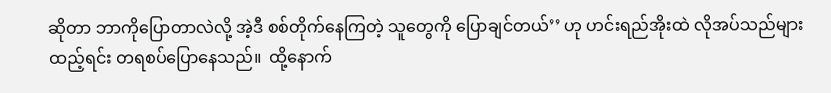ဆိုတာ ဘာကိုပြောတာလဲလို့ အဲ့ဒီ စစ်တိုက်နေကြတဲ့ သူတွေကို ပြောချင်တယ်’’ ဟု ဟင်းရည်အိုးထဲ လိုအပ်သည်များထည့်ရင်း တရစပ်ပြောနေသည်။  ထို့နောက်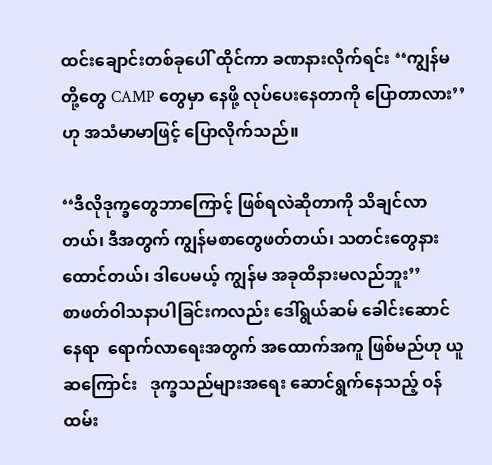ထင်းချောင်းတစ်ခုပေါ် ထိုင်ကာ ခဏနားလိုက်ရင်း ‘‘ကျွန်မတို့တွေ CAMP တွေမှာ နေဖို့ လုပ်ပေးနေတာကို ပြောတာလား’’ ဟု အသံမာမာဖြင့် ပြောလိုက်သည်။

‘‘ဒီလိုဒုက္ခတွေဘာကြောင့် ဖြစ်ရလဲဆိုတာကို သိချင်လာတယ်၊ ဒီအတွက် ကျွန်မစာတွေဖတ်တယ်၊ သတင်းတွေနားထောင်တယ်၊ ဒါပေမယ့် ကျွန်မ အခုထိနားမလည်ဘူး’’
စာဖတ်ဝါသနာပါခြင်းကလည်း ဒေါ်ရွယ်ဆမ် ခေါင်းဆောင်နေရာ  ရောက်လာရေးအတွက် အထောက်အကူ ဖြစ်မည်ဟု ယူဆကြောင်း   ဒုက္ခသည်များအရေး ဆောင်ရွက်နေသည့် ဝန်ထမ်း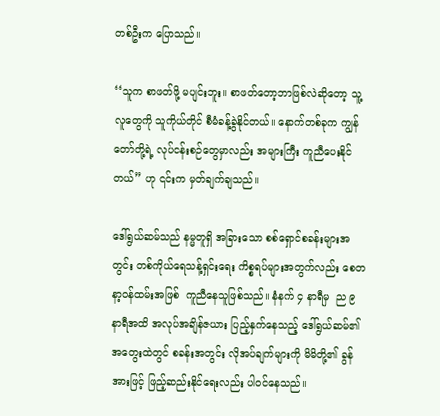တစ်ဦးက ပြောသည်။

‘‘သူက စာဖတ်ဖို့ မပျင်းဘူး။ စာဖတ်တော့ဘာဖြစ်လဲဆိုတော့ သူ့လူတွေကို သူကိုယ်တိုင် စီမံခန့်ခွဲနိုင်တယ်။ နောက်တစ်ခုက ကျွန်တော်တို့ရဲ့ လုပ်ငန်းစဉ်တွေမှာလည်း အများကြီး ကူညီပေးနိုင်တယ်’’ ဟု ၎င်းက မှတ်ချက်ချသည်။

ဒေါ်ရွယ်ဆမ်သည် နမ္မတူရှိ အခြားသော စစ်ရှောင်စခန်းများအတွင်း တစ်ကိုယ်ရေသန့်ရှင်းရေး ကိစ္စရပ်များအတွက်လည်း စေတနာ့ဝန်ထမ်းအဖြစ်  ကူညီနေသူဖြစ်သည်။ နံနက် ၄ နာရီမှ  ည ၉ နာရီအထိ အလုပ်အချိန်ဇယား ပြည့်နှက်နေသည့် ဒေါ်ရွယ်ဆမ်၏ အတွေးထဲတွင် စခန်းအတွင်း လိုအပ်ချက်များကို မိမိတို့၏ ခွန်အားဖြင့် ဖြည့်ဆည်းနိုင်ရေးလည်း ပါဝင်နေသည်။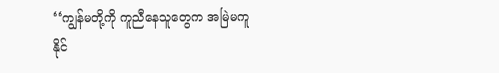‘‘ကျွန်မတို့ကို ကူညီနေသူတွေက အမြဲမကူနိုင်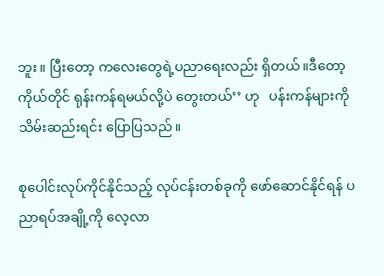ဘူး။ ပြီးတော့ ကလေးတွေရဲ့ပညာရေးလည်း ရှိတယ်။ဒီတော့ ကိုယ်တိုင် ရုန်းကန်ရမယ်လို့ပဲ တွေးတယ်’’ ဟု   ပန်းကန်များကို သိမ်းဆည်းရင်း ပြောပြသည်။

စုပေါင်းလုပ်ကိုင်နိုင်သည့် လုပ်ငန်းတစ်ခုကို ဖော်ဆောင်နိုင်ရန် ပညာရပ်အချို့ကို လေ့လာ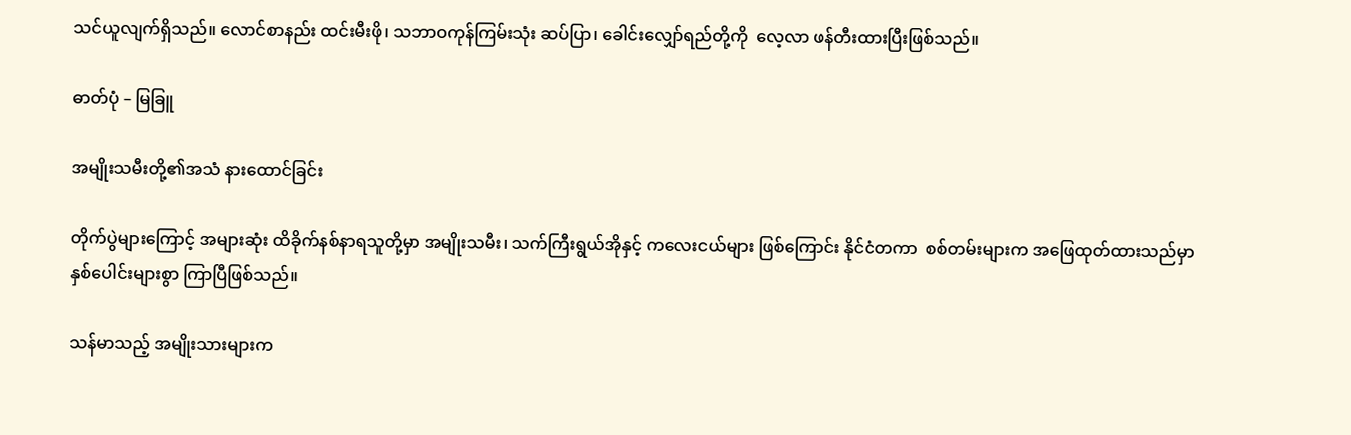သင်ယူလျက်ရှိသည်။ လောင်စာနည်း ထင်းမီးဖို၊ သဘာဝကုန်ကြမ်းသုံး ဆပ်ပြာ၊ ခေါင်းလျှော်ရည်တို့ကို  လေ့လာ ဖန်တီးထားပြီးဖြစ်သည်။

ဓာတ်ပုံ – မြခြူ

အမျိုးသမီးတို့၏အသံ နားထောင်ခြင်း

တိုက်ပွဲများကြောင့် အများဆုံး ထိခိုက်နစ်နာရသူတို့မှာ အမျိုးသမီး၊ သက်ကြီးရွယ်အိုနှင့် ကလေးငယ်များ ဖြစ်ကြောင်း နိုင်ငံတကာ  စစ်တမ်းများက အဖြေထုတ်ထားသည်မှာ နှစ်ပေါင်းများစွာ ကြာပြီဖြစ်သည်။

သန်မာသည့် အမျိုးသားများက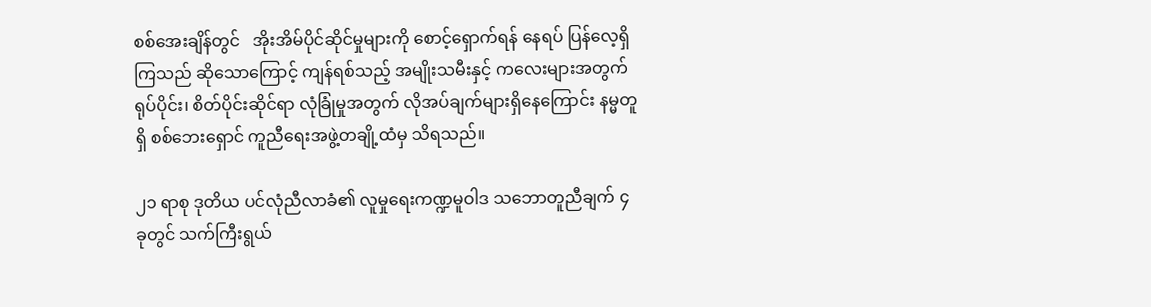စစ်အေးချိန်တွင်   အိုးအိမ်ပိုင်ဆိုင်မှုများကို စောင့်ရှောက်ရန် နေရပ် ပြန်လေ့ရှိကြသည် ဆိုသောကြောင့် ကျန်ရစ်သည့် အမျိုးသမီးနှင့် ကလေးများအတွက် ရုပ်ပိုင်း၊ စိတ်ပိုင်းဆိုင်ရာ လုံခြုံမှုအတွက် လိုအပ်ချက်များရှိနေကြောင်း နမ္မတူရှိ စစ်ဘေးရှောင် ကူညီရေးအဖွဲ့တချို့ထံမှ သိရသည်။

၂၁ ရာစု ဒုတိယ ပင်လုံညီလာခံ၏ လူမှုရေးကဏ္ဍမူဝါဒ သဘောတူညီချက် ၄ ခုတွင် သက်ကြီးရွယ်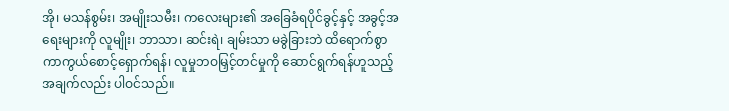အို၊ မသန်စွမ်း၊ အမျိုးသမီး၊ ကလေးများ၏ အခြေခံရပိုင်ခွင့်နှင့် အခွင့်အရေးများကို လူမျိုး၊ ဘာသာ၊ ဆင်းရဲ၊ ချမ်းသာ မခွဲခြားဘဲ ထိရောက်စွာ ကာကွယ်စောင့်ရှောက်ရန်၊ လူမှုဘဝမြှင့်တင်မှုကို ဆောင်ရွက်ရန်ဟူသည့် အချက်လည်း ပါဝင်သည်။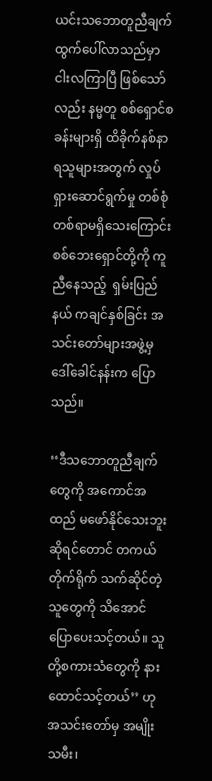ယင်းသဘောတူညီချက် ထွက်ပေါ်လာသည်မှာ  ငါးလကြာပြီ ဖြစ်သော်လည်း နမ္မတူ စစ်ရှောင်စခန်းများရှိ ထိခိုက်နစ်နာရသူများအတွက် လှုပ်ရှားဆောင်ရွက်မှု တစ်စုံတစ်ရာမရှိသေးကြောင်း စစ်ဘေးရှောင်တို့ကို ကူညီနေသည့်  ရှမ်းပြည်နယ် ကချင်နှစ်ခြင်း အသင်းတော်များအဖွဲ့မှ  ဒေါ်ခေါင်နန်းက ပြောသည်။

‘‘ဒီသဘောတူညီချက်တွေကို အကောင်အထည် မဖော်နိုင်သေးဘူးဆိုရင်တောင် တကယ်တိုက်ရိုက် သက်ဆိုင်တဲ့ သူတွေကို သိအောင်ပြောပေးသင့်တယ်။ သူတို့စကားသံတွေကို နားထောင်သင့်တယ်’’ ဟု အသင်းတော်မှ အမျိုးသမီး၊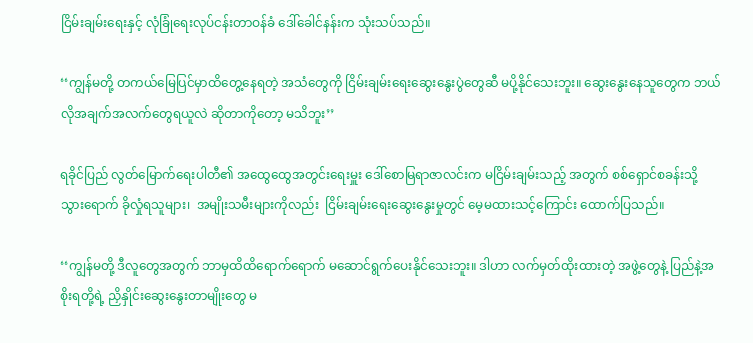ငြိမ်းချမ်းရေးနှင့် လုံခြုံရေးလုပ်ငန်းတာဝန်ခံ ဒေါ်ခေါင်နန်းက သုံးသပ်သည်။

‘‘ကျွန်မတို့ တကယ်မြေပြင်မှာထိတွေ့နေရတဲ့ အသံတွေကို ငြိမ်းချမ်းရေးဆွေးနွေးပွဲတွေဆီ မပို့နိုင်သေးဘူး။ ဆွေးနွေးနေသူတွေက ဘယ်လိုအချက်အလက်တွေရယူလဲ ဆိုတာကိုတော့ မသိဘူး’’

ရခိုင်ပြည် လွတ်မြောက်ရေးပါတီ၏ အထွေထွေအတွင်းရေးမှူး ဒေါ်စောမြရာဇာလင်းက မငြိမ်းချမ်းသည့် အတွက် စစ်ရှောင်စခန်းသို့ သွားရောက် ခိုလှုံရသူများ၊  အမျိုးသမီးများကိုလည်း  ငြိမ်းချမ်းရေးဆွေးနွေးမှုတွင် မေ့မထားသင့်ကြောင်း ထောက်ပြသည်။

‘‘ကျွန်မတို့ ဒီလူတွေအတွက် ဘာမှထိထိရောက်ရောက် မဆောင်ရွက်ပေးနိုင်သေးဘူး။ ဒါဟာ လက်မှတ်ထိုးထားတဲ့ အဖွဲ့တွေနဲ့ ပြည်နဲ့အစိုးရတို့ရဲ့ ညှိနှိုင်းဆွေးနွေးတာမျိုးတွေ မ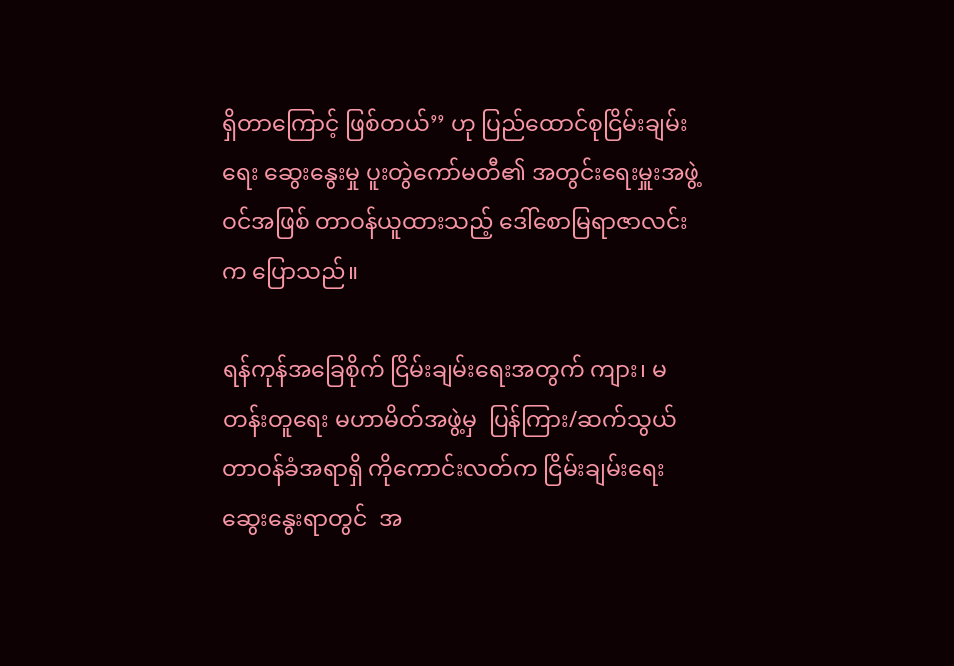ရှိတာကြောင့် ဖြစ်တယ်’’ ဟု ပြည်ထောင်စုငြိမ်းချမ်းရေး ဆွေးနွေးမှု ပူးတွဲကော်မတီ၏ အတွင်းရေးမှူးအဖွဲ့ဝင်အဖြစ် တာဝန်ယူထားသည့် ဒေါ်စောမြရာဇာလင်းက ပြောသည်။

ရန်ကုန်အခြေစိုက် ငြိမ်းချမ်းရေးအတွက် ကျား၊ မ တန်းတူရေး မဟာမိတ်အဖွဲ့မှ  ပြန်ကြား/ဆက်သွယ် တာဝန်ခံအရာရှိ ကိုကောင်းလတ်က ငြိမ်းချမ်းရေး ဆွေးနွေးရာတွင်  အ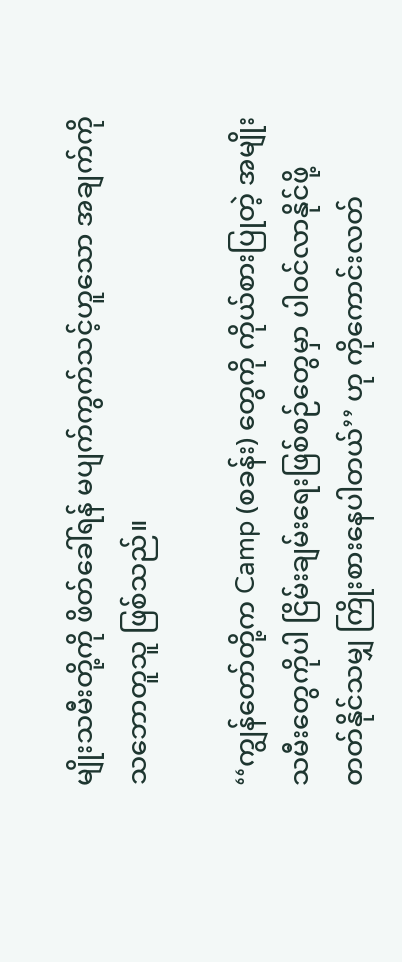မျိုးသမီးတို့ကို ဖိတ်ခေါ်ရန် မပျက်ကွက်သင့်ဟူသော အချက်ကို သဘောတူသူ ဖြစ်သည်။

‘‘ကျွန်တော်တို့က Camp (စခန်း) တွေကို ကိုယ်စားပြုတဲ့ အမျိုးသမီးတွေကိုပါ ငြိမ်းချမ်းရေးဖြစ်စဉ်တွေမှာ ပါဝင်လာနိုင်ဖို့ တတ်နိုင်သမျှ ကြိုးစားနေပါတယ်’’ ဟု ကိုကောင်းလတ်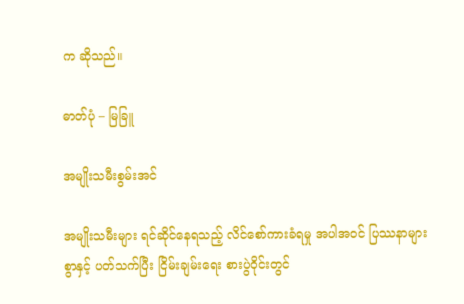က ဆိုသည်။

ဓာတ်ပုံ – မြခြူ

အမျိုးသမီးစွမ်းအင်

အမျိုးသမီးများ ရင်ဆိုင်နေရသည့် လိင်စော်ကားခံရမှု အပါအဝင် ပြဿနာများစွာနှင့် ပတ်သက်ပြီး ငြိမ်းချမ်းရေး စားပွဲဝိုင်းတွင်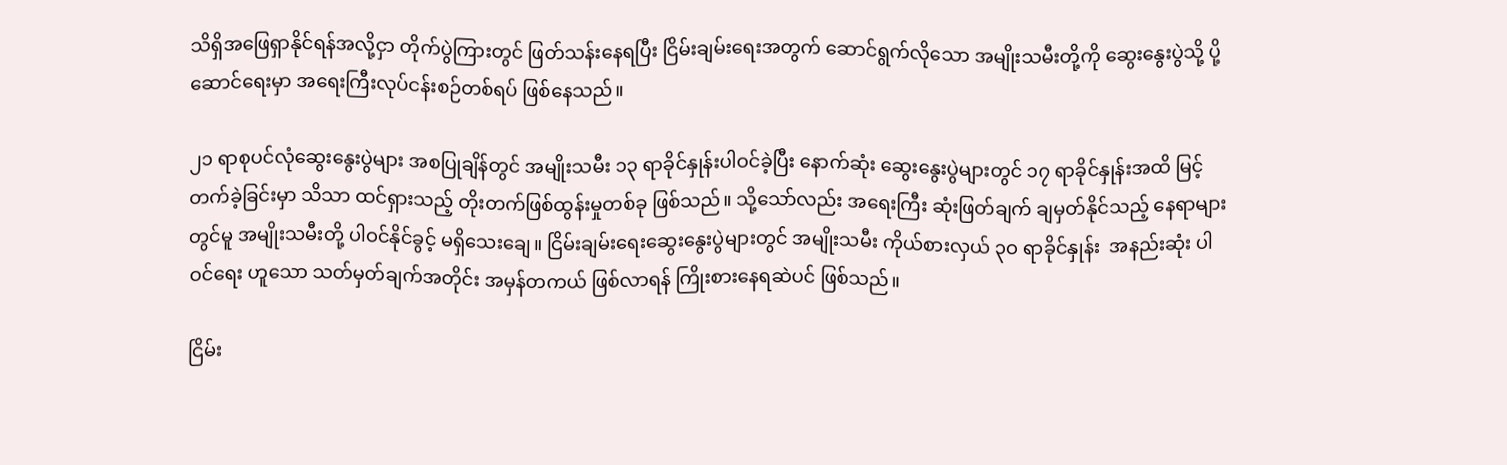သိရှိအဖြေရှာနိုင်ရန်အလို့ငှာ တိုက်ပွဲကြားတွင် ဖြတ်သန်းနေရပြီး ငြိမ်းချမ်းရေးအတွက် ဆောင်ရွက်လိုသော အမျိုးသမီးတို့ကို ဆွေးနွေးပွဲသို့ ပို့ဆောင်ရေးမှာ အရေးကြီးလုပ်ငန်းစဉ်တစ်ရပ် ဖြစ်နေသည်။

၂၁ ရာစုပင်လုံဆွေးနွေးပွဲများ အစပြုချိန်တွင် အမျိုးသမီး ၁၃ ရာခိုင်နှုန်းပါဝင်ခဲ့ပြီး နောက်ဆုံး ဆွေးနွေးပွဲများတွင် ၁၇ ရာခိုင်နှုန်းအထိ မြင့်တက်ခဲ့ခြင်းမှာ သိသာ ထင်ရှားသည့် တိုးတက်ဖြစ်ထွန်းမှုတစ်ခု ဖြစ်သည်။ သို့သော်လည်း အရေးကြီး ဆုံးဖြတ်ချက် ချမှတ်နိုင်သည့် နေရာများတွင်မူ အမျိုးသမီးတို့ ပါဝင်နိုင်ခွင့် မရှိသေးချေ။ ငြိမ်းချမ်းရေးဆွေးနွေးပွဲများတွင် အမျိုးသမီး ကိုယ်စားလှယ် ၃ဝ ရာခိုင်နှုန်း  အနည်းဆုံး ပါဝင်ရေး ဟူသော သတ်မှတ်ချက်အတိုင်း အမှန်တကယ် ဖြစ်လာရန် ကြိုးစားနေရဆဲပင် ဖြစ်သည်။

ငြိမ်း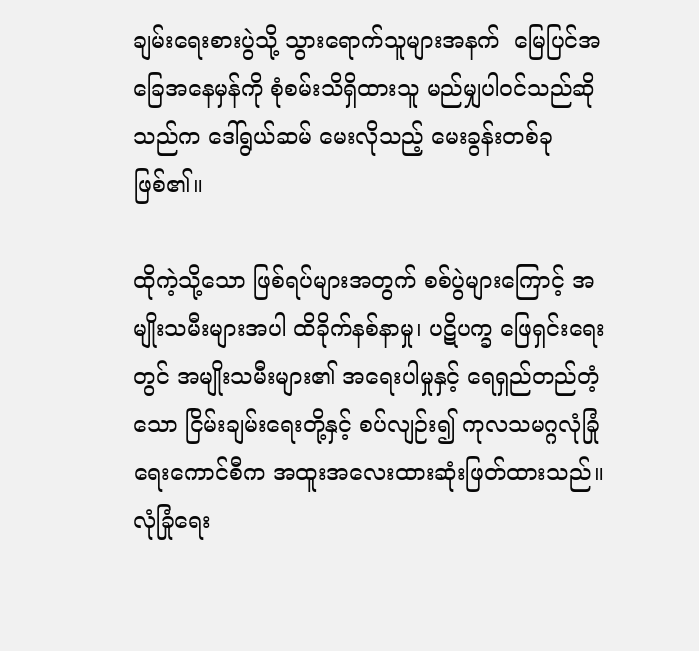ချမ်းရေးစားပွဲသို့ သွားရောက်သူများအနက်  မြေပြင်အခြေအနေမှန်ကို စုံစမ်းသိရှိထားသူ မည်မျှပါဝင်သည်ဆိုသည်က ဒေါ်ရွယ်ဆမ် မေးလိုသည့် မေးခွန်းတစ်ခုဖြစ်၏။

ထိုကဲ့သို့သော ဖြစ်ရပ်များအတွက် စစ်ပွဲများကြောင့် အမျိုးသမီးများအပါ ထိခိုက်နစ်နာမှု၊ ပဋိပက္ခ ဖြေရှင်းရေးတွင် အမျိုးသမီးများ၏ အရေးပါမှုနှင့် ရေရှည်တည်တံ့သော ငြိမ်းချမ်းရေးတို့နှင့် စပ်လျဉ်း၍ ကုလသမဂ္ဂလုံခြုံရေးကောင်စီက အထူးအလေးထားဆုံးဖြတ်ထားသည်။ လုံခြုံရေး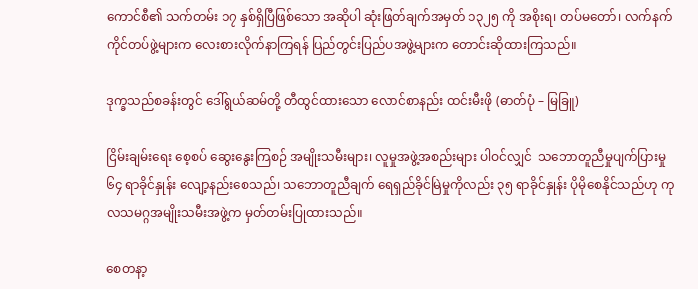ကောင်စီ၏ သက်တမ်း ၁၇ နှစ်ရှိပြီဖြစ်သော အဆိုပါ ဆုံးဖြတ်ချက်အမှတ် ၁၃၂၅ ကို အစိုးရ၊ တပ်မတော်၊ လက်နက်ကိုင်တပ်ဖွဲ့များက လေးစားလိုက်နာကြရန် ပြည်တွင်းပြည်ပအဖွဲ့များက တောင်းဆိုထားကြသည်။

ဒုက္ခသည်စခန်းတွင် ဒေါ်ရွယ်ဆမ်တို့ တီထွင်ထားသော လောင်စာနည်း ထင်းမီးဖို (ဓာတ်ပုံ – မြခြူ)

ငြိမ်းချမ်းရေး စေ့စပ် ဆွေးနွေးကြစဉ် အမျိုးသမီးများ၊ လူမှုအဖွဲ့အစည်းများ ပါဝင်လျှင်  သဘောတူညီမှုပျက်ပြားမှု ၆၄ ရာခိုင်နှုန်း လျော့နည်းစေသည်၊ သဘောတူညီချက် ရေရှည်ခိုင်မြဲမှုကိုလည်း ၃၅ ရာခိုင်နှုန်း ပိုမိုစေနိုင်သည်ဟု ကုလသမဂ္ဂအမျိုးသမီးအဖွဲ့က မှတ်တမ်းပြုထားသည်။

စေတနာ့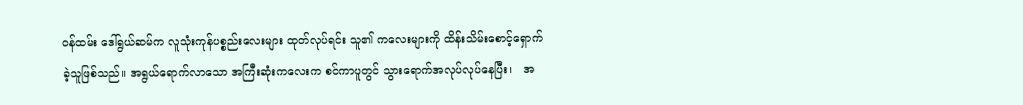ဝန်ထမ်း ဒေါ်ရွယ်ဆမ်က လူသုံးကုန်ပစ္စည်းလေးများ ထုတ်လုပ်ရင်း သူ၏ ကလေးများကို ထိန်းသိမ်းစောင့်ရှောက်ခဲ့သူဖြစ်သည်။ အရွယ်ရောက်လာသော အကြီးဆုံးကလေးက စင်ကာပူတွင် သွားရောက်အလုပ်လုပ်နေပြီး၊   အ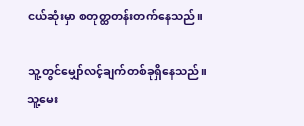ငယ်ဆုံးမှာ စတုတ္ထတန်းတက်နေသည်။

သူ့တွင်မျှော်လင့်ချက်တစ်ခုရှိနေသည်။ သူ့မေး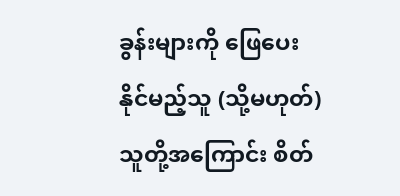ခွန်းများကို ဖြေပေးနိုင်မည့်သူ (သို့မဟုတ်) သူတို့အကြောင်း စိတ်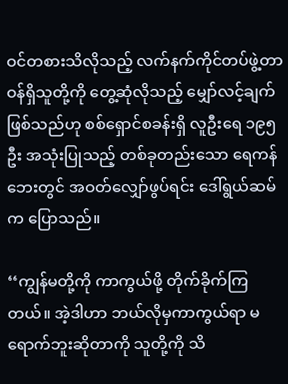ဝင်တစားသိလိုသည့် လက်နက်ကိုင်တပ်ဖွဲ့တာဝန်ရှိသူတို့ကို တွေ့ဆုံလိုသည့် မျှော်လင့်ချက်ဖြစ်သည်ဟု စစ်ရှောင်စခန်းရှိ လူဦးရေ ၁၉၅ ဦး အသုံးပြုသည့် တစ်ခုတည်းသော ရေကန်ဘေးတွင် အဝတ်လျှော်ဖွပ်ရင်း ဒေါ်ရွယ်ဆမ်က ပြောသည်။

‘‘ကျွန်မတို့ကို ကာကွယ်ဖို့ တိုက်ခိုက်ကြတယ်။ အဲ့ဒါဟာ ဘယ်လိုမှကာကွယ်ရာ မရောက်ဘူးဆိုတာကို သူတို့ကို သိ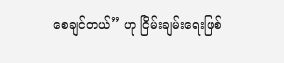စေချင်တယ်’’ ဟု ငြိမ်းချမ်းရေးဖြစ်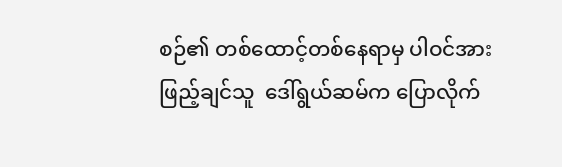စဉ်၏ တစ်ထောင့်တစ်နေရာမှ ပါဝင်အားဖြည့်ချင်သူ  ဒေါ်ရွယ်ဆမ်က ပြောလိုက်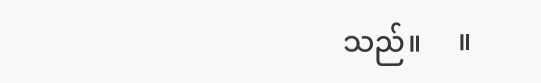သည်။     ။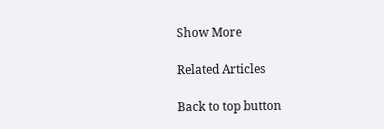Show More

Related Articles

Back to top button